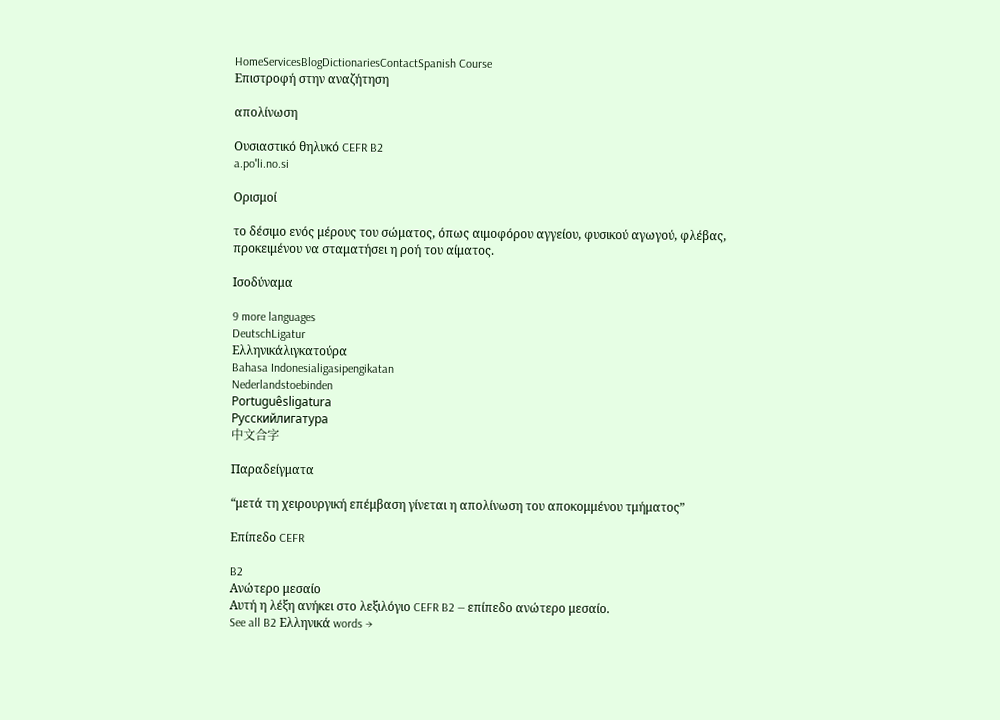HomeServicesBlogDictionariesContactSpanish Course
Επιστροφή στην αναζήτηση

απολίνωση

Ουσιαστικό θηλυκό CEFR B2
a.poˈli.no.si

Ορισμοί

το δέσιμο ενός μέρους του σώματος, όπως αιμοφόρου αγγείου, φυσικού αγωγού, φλέβας, προκειμένου να σταματήσει η ροή του αίματος.

Ισοδύναμα

9 more languages
DeutschLigatur
Ελληνικάλιγκατούρα
Bahasa Indonesialigasipengikatan
Nederlandstoebinden
Portuguêsligatura
Русскийлигатура
中文合字

Παραδείγματα

“μετά τη χειρουργική επέμβαση γίνεται η απολίνωση του αποκομμένου τμήματος”

Επίπεδο CEFR

B2
Ανώτερο μεσαίο
Αυτή η λέξη ανήκει στο λεξιλόγιο CEFR B2 — επίπεδο ανώτερο μεσαίο.
See all B2 Ελληνικά words →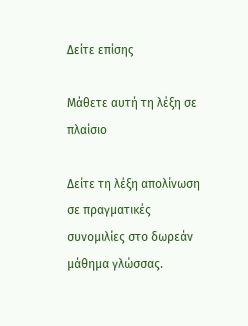Δείτε επίσης

Μάθετε αυτή τη λέξη σε πλαίσιο

Δείτε τη λέξη απολίνωση σε πραγματικές συνομιλίες στο δωρεάν μάθημα γλώσσας.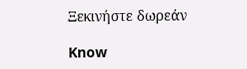Ξεκινήστε δωρεάν

Know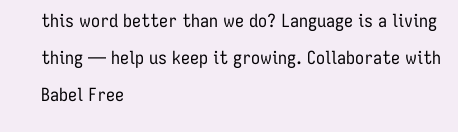this word better than we do? Language is a living thing — help us keep it growing. Collaborate with Babel Free